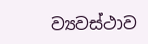ව්‍යවස්ථාව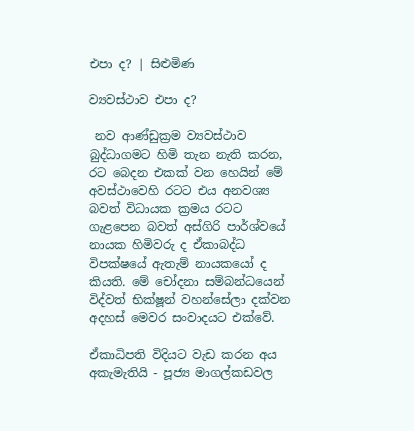එපා ද? | සිළුමිණ

ව්‍යවස්ථාව එපා ද?

 නව ආණ්ඩුක්‍රම ව්‍යවස්ථාව බුද්ධාගමට හිමි තැන නැති කරන, රට බෙදන එකක් වන හෙයින් මේ අවස්ථාවෙහි රටට එය අනවශ්‍ය බවත් විධායක ක්‍රමය රටට ගැළපෙන බවත් අස්ගිරි පාර්ශ්වයේ නායක හිමිවරු ද ඒකාබද්ධ විපක්ෂයේ ඇතැම් නායකයෝ ද කියති. මේ චෝදනා සම්බන්ධයෙන් විද්වත් භික්ෂූන් වහන්සේලා දක්වන අදහස් මෙවර සංවාදයට එක්වේ.

ඒකාධිපති විදියට වැඩ කරන අය අකැමැතියි - පූජ්‍ය මාගල්කඩවල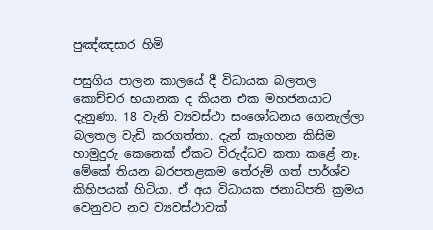පුඤ්ඤසාර හිමි

පසුගිය පාලන කාලයේ දී විධායක බලතල කොච්චර භයානක ද කියන එක මහජනයාට දැනුණා. 18 වැනි ව්‍යවස්ථා සංශෝධනය ගෙනැල්ලා බලතල වැඩි කරගත්තා. දැන් කෑගහන කිසිම හාමුදුරු කෙනෙක් ඒකට විරුද්ධව කතා කළේ නෑ. මේකේ තියන බරපතළකම තේරුම් ගත් පාර්ශ්ව කිහිපයක් හිටියා. ඒ අය විධායක ජනාධිපති ක්‍රමය වෙනුවට නව ව්‍යවස්ථාවක්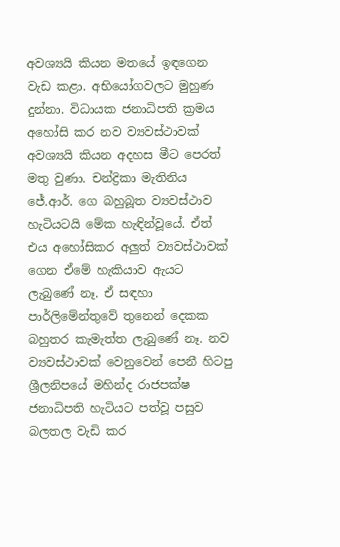අවශ්‍යයි කියන මතයේ ඉඳගෙන වැඩ කළා. අභියෝගවලට මුහුණ දුන්නා. විධායක ජනාධිපති ක්‍රමය අහෝසි කර නව ව්‍යවස්ථාවක් අවශ්‍යයි කියන අදහස මීට පෙරත් මතු වුණා‍. චන්ද්‍රිකා මැතිනිය ජේ.ආර්. ගෙ බහුබූත ව්‍යවස්ථාව හැටියටයි‍ මේක හැඳින්වූයේ. ඒත් එය අහෝසිකර අලුත් ව්‍යවස්ථාවක් ගෙන ඒමේ හැකියාව ඇයට ලැබුණේ නෑ. ඒ සඳහා පාර්ලිමේන්තුවේ තුනෙන් දෙකක බහුතර කැමැත්ත ලැබුණේ නෑ. නව ව්‍යවස්ථාවක් වෙනුවෙන් පෙනී හිටපු ශ්‍රීලනිපයේ මහින්ද රාජපක්ෂ ජනාධිපති හැටියට පත්වූ පසුව බලතල වැඩි කර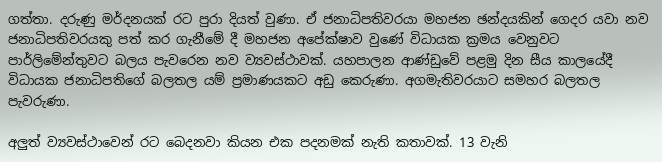ගත්තා. දරුණු මර්දනයක් රට පුරා දියත් වුණා. ඒ ජනාධිපතිවරයා මහජන ඡන්දයකින් ගෙදර යවා නව ජනාධිපතිවරයකු පත් කර ගැනීමේ දී මහජන අපේක්ෂාව වුණේ විධායක ක්‍රමය වෙනුවට පාර්ලිමේන්තුවට බලය පැවරෙන නව ව්‍යවස්ථාවක්. යහපාලන ආණ්ඩුවේ පළමු දින සීය කාලයේදී විධායක ජනාධිපතිගේ බලතල යම් ප්‍රමාණයකට අඩු කෙරුණා. අගමැතිවරයාට සමහර බලතල පැවරුණා.

අලුත් ව්‍යවස්ථාවෙන් රට බෙදනවා කියන එක පදනමක් නැති කතාවක්. 13 වැනි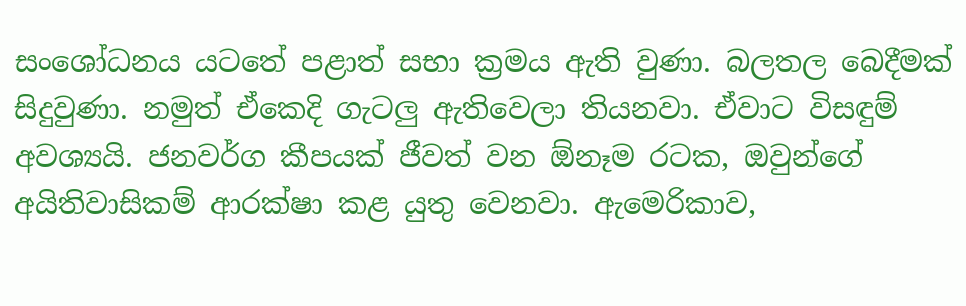සංශෝධනය යටතේ පළාත් සභා ක්‍රමය ඇති වුණා. බලතල බෙදීමක් සිදුවුණා. නමුත් ඒකෙදි ගැටලු ඇතිවෙලා තියනවා‍. ඒවාට විසඳුම් අවශ්‍යයි. ජනවර්ග කීපයක් ජීවත් වන ඕනෑම රටක, ඔවුන්ගේ අයිතිවාසිකම් ආරක්ෂා කළ යුතු වෙනවා. ඇමෙරිකාව,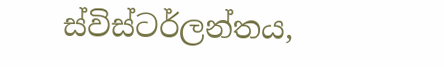ස්විස්ටර්ලන්තය,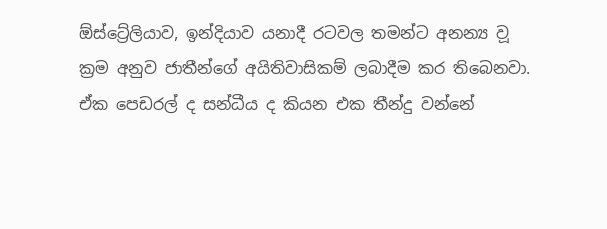ඕස්ට්‍රේලියාව, ඉන්දියාව යනාදී රටවල තමන්ට අනන්‍ය ව‍ූ ක්‍රම අනුව ජාතීන්ගේ අයිතිවාසිකම් ලබාදීම කර තිබෙනවා. ඒක පෙඩරල් ද සන්ධීය ද කියන එක තීන්දු වන්නේ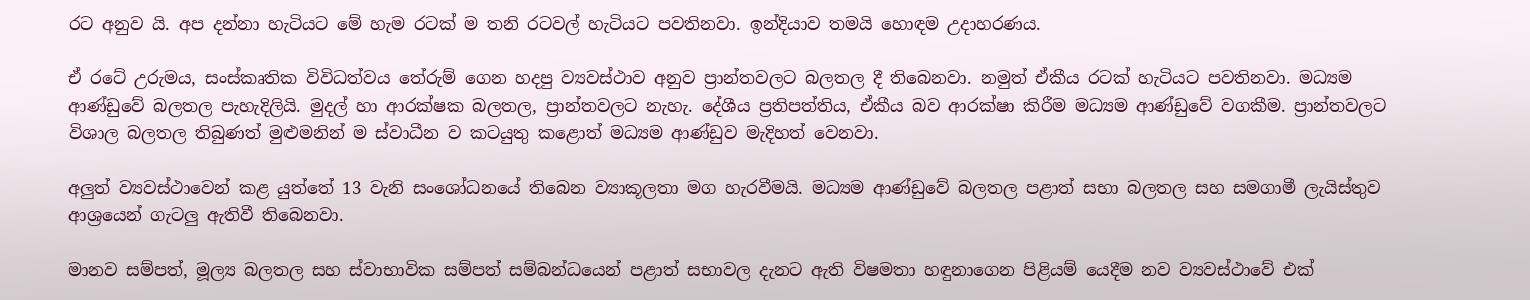රට අනුව යි. අප දන්නා හැටියට මේ හැම රටක් ම තනි රටවල් හැටියට පවතිනවා. ඉන්දියාව තමයි හොඳම උදාහරණය.

ඒ රටේ උරුමය, සංස්කෘතික විවිධත්වය තේරුම් ගෙන හදපු ව්‍යවස්ථාව අනුව ප්‍රාන්තවලට බලතල දී තිබෙනවා. නමුත් ඒකීය රටක් හැටියට පවතිනවා. මධ්‍යම ආණ්ඩුවේ බලතල පැහැදිලියි. මුදල් හා ආරක්ෂක බලතල, ප්‍රාන්තවලට නැහැ. දේශීය ප්‍රතිපත්තිය, ඒකීය බව ආරක්ෂා කිරීම මධ්‍යම ආණ්ඩුවේ වගකීම‍. ප්‍රාන්තවලට විශාල බලතල තිබුණත් මුළුමනින් ම ස්වාධීන ව කටයුතු කළොත් මධ්‍යම ආණ්ඩුව මැදිහත් වෙනවා.

අලුත් ව්‍යවස්ථාවෙන් කළ යුත්තේ 13 වැනි සංශෝධනයේ තිබෙන ව්‍යාකූලතා මග හැරවීමයි. මධ්‍යම ආණ්ඩුවේ බලතල පළාත් සභා බලතල සහ සමගාමී ලැයිස්තුව ආශ්‍රයෙන් ගැටලු ඇතිවී තිබෙනවා.

මානව සම්පත්, මූල්‍ය බලතල සහ ස්වාභාවික සම්පත් සම්බන්ධයෙන් පළාත් සභාවල දැනට ඇති විෂමතා හඳුනාගෙන පිළියම් යෙදීම නව ව්‍යවස්ථාවේ එක්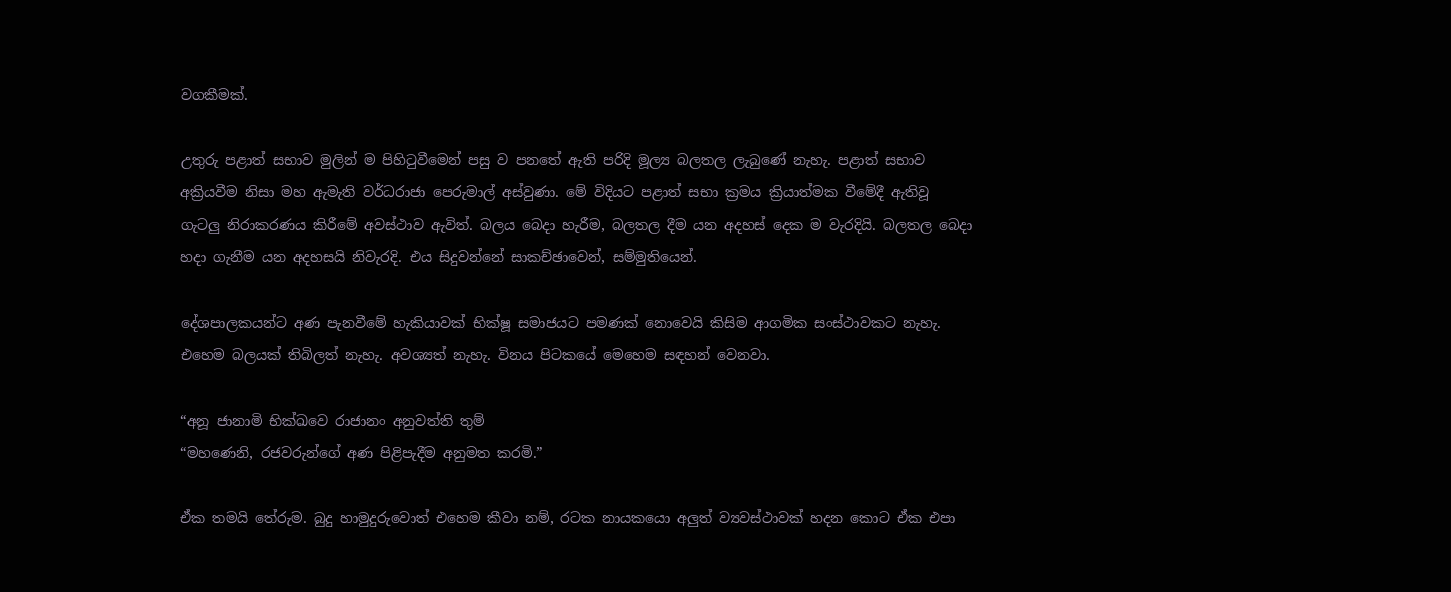වගකීමක්.

උතුරු පළාත් සභාව මුලින් ම පිහිටුවීමෙන් පසු ව පනතේ ඇති පරිදි මූල්‍ය බලතල ලැබුණේ නැහැ. පළාත් සභාව අක්‍රියවීම නිසා මහ ඇමැති වර්ධරාජා පෙරුමාල් අස්වුණා. මේ විදියට පළාත් සභා ක්‍රමය ක්‍රියාත්මක වීමේදී ඇතිවූ ගැටලු නිරාකරණය කිරීමේ අවස්ථාව ඇවිත්. බලය බෙදා හැරීම, බලතල දීම යන අදහස් දෙක ම වැරදියි. බලතල බෙදා හදා ගැනීම යන අදහසයි නිවැරදි. එය සිදුවන්නේ සාකච්ඡාවෙන්, සම්මුතියෙන්.

දේශපාලකයන්ට අණ පැනවීමේ හැකියාවක් භික්ෂූ සමාජයට පමණක් නොවෙයි කිසිම ආගමික සංස්ථාවකට නැහැ. එහෙම බලයක් තිබිලත් නැහැ. අවශ්‍යත් නැහැ. විනය පිටකයේ මෙහෙම සඳහන් වෙනවා.

“අනූ ජානාමි භික්ඛවෙ රාජානං අනුවත්ති තුම්
“මහණෙනි, රජවරුන්ගේ අණ පිළිපැදීම අනුමත කරමි.”

ඒක තමයි තේරුම. බුදු හාමුදුරුවොත් එහෙම කීවා නම්, රටක නායකයො අලුත් ව්‍යවස්ථාවක් හදන කොට ඒක එපා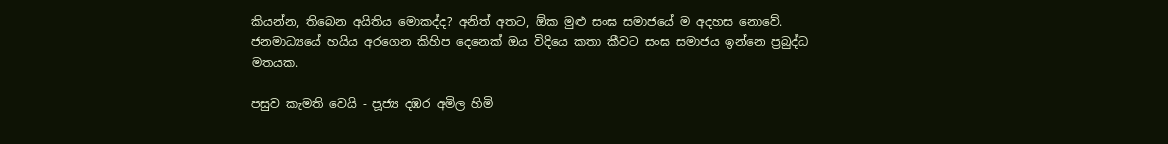කියන්න, තිබෙන අයිතිය මොකද්ද? අනිත් අතට, ඕක මුළු සංඝ සමාජයේ ම අදහස නොවේ. ජනමාධ්‍යයේ හයිය අරගෙන කිහිප දෙනෙක් ඔය විදියෙ කතා කීවට සංඝ සමාජය ඉන්නෙ ප්‍රබුද්ධ මතයක.

පසුව කැමති වෙයි - ප‍ූජ්‍ය දඹර අමිල හිමි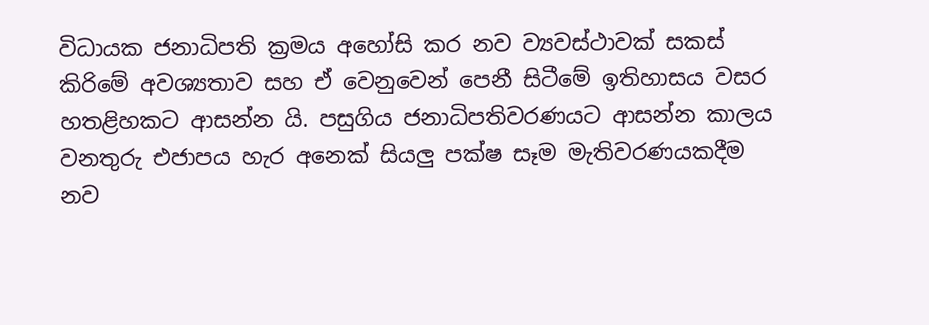විධායක ජනාධිපති ක්‍රමය අහෝසි කර නව ව්‍යවස්ථාවක් සකස් කිරිමේ අවශ්‍යතාව සහ ‍ඒ වෙනුවෙන් පෙනී සිටීමේ ඉතිහාසය වසර හතළිහකට ආසන්න යි. පසුගිය ජනාධිපතිවරණයට ආසන්න කාලය වනතුරු එජාපය හැර අනෙක් සියලු පක්ෂ සෑම මැතිවරණයකදීම නව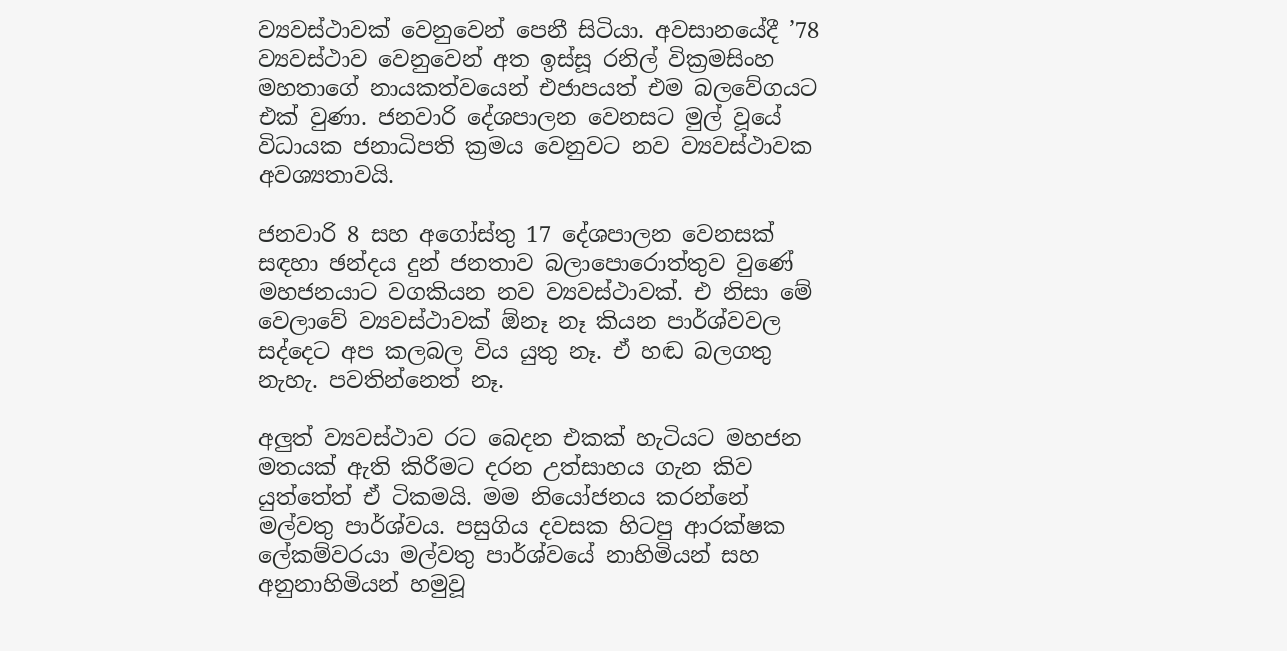ව්‍යවස්ථාවක් වෙනුවෙන් ‍පෙනී සිටියා. අවසානයේදී ’78 ව්‍යවස්ථාව වෙනුවෙන් අත ඉස්සූ රනිල් වික්‍රමසිංහ මහතාගේ නායකත්වයෙන් එජාපයත් එම බලවේගයට එක් වුණා. ජනවාරි දේශපාලන වෙනසට මුල් වූයේ විධායක ජනාධිපති ක්‍රමය වෙනුවට නව ව්‍යවස්ථාවක අවශ්‍යතාවයි.

ජනවාරි 8 සහ අගෝස්තු 17 දේශපාලන වෙනසක් සඳහා ඡන්දය දුන් ජනතාව බලාපොරොත්තුව වුණේ මහජනයාට වගකියන නව ව්‍යවස්ථාවක්. එ නිසා මේ වෙලාවේ ව්‍යවස්ථාවක් ඕනෑ නෑ කියන පාර්ශ්වවල සද්දෙට අප කලබල විය යුතු න‍ෑ. ඒ හඬ බලගතු නැහැ. පවතින්නෙත් නෑ.

අලුත් ව්‍යවස්ථාව රට බෙදන එකක් හැටියට මහජන මතයක් ඇති කිරීමට දරන උත්සාහය ගැන කිව යුත්තේත් ඒ ටිකමයි. මම නියෝජනය කරන්නේ මල්වතු පාර්ශ්වය. පසුගිය දවසක හිටපු ආරක්ෂක ලේකම්වරයා මල්වතු පාර්ශ්වයේ නාහිමියන් සහ අනුනාහිමියන් හමුවූ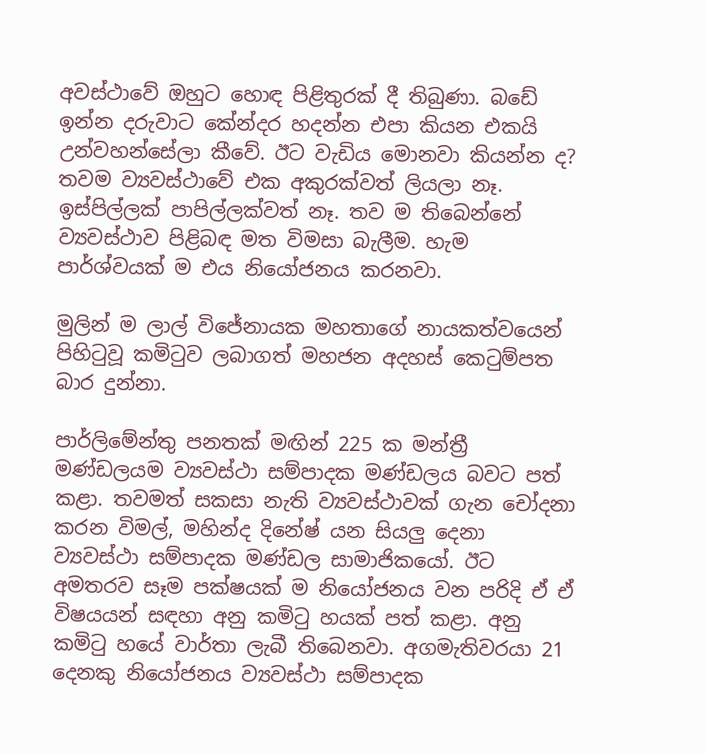අවස්ථාවේ ඔහුට හොඳ පිළිතුරක් දී තිබුණා. බඩේ ඉන්න දරුවාට කේන්දර හදන්න එපා කියන එකයි උන්වහන්සේලා කීවේ. ඊට වැඩිය මොනවා කියන්න ද? තවම ව්‍යවස්ථාවේ එක අකුරක්වත් ලියලා නෑ‍. ඉස්පිල්ලක් පාපිල්ලක්වත් නෑ. තව ම තිබෙන්නේ ව්‍යවස්ථාව පිළිබඳ මත විමසා බැලීම. හැම පාර්ශ්වයක් ම එය නියෝජනය කරනවා.

මුලින් ම ලාල් විජේනායක මහතාගේ නායකත්වයෙන් පිහිටුවූ කමිටුව ලබාගත් මහජන අදහස් කෙටුම්පත බාර දුන්නා.

පාර්ලිමේන්තු පනතක් මඟින් 225 ක මන්ත්‍රී මණ්ඩලයම ව්‍යවස්ථා සම්පාදක මණ්ඩලය බවට පත් කළා. තවමත් සකසා නැති ව්‍යවස්ථාවක් ගැන චෝදනා කරන විමල්, මහින්ද දිනේෂ් යන සියලු දෙනා ව්‍යවස්ථා සම්පාදක මණ්ඩල සාමාජිකයෝ. ඊට අමතරව සෑම පක්ෂයක් ම නියෝජනය වන පරිදි ඒ ඒ විෂයයන් සඳහා අනු කමිටු හයක් පත් කළා. අනු කමිටු හයේ වාර්තා ලැබී තිබෙනවා. අගමැතිවරයා 21 දෙනකු නියෝජනය ව්‍යවස්ථා සම්පාදක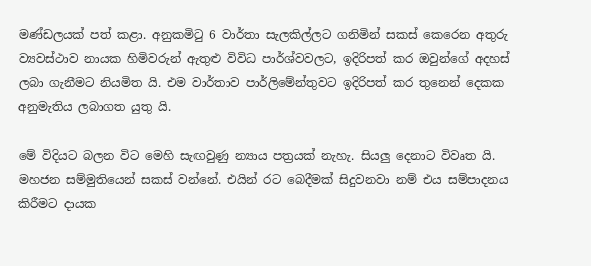මණ්ඩලයක් පත් කළා. අනුකමිටු 6 වාර්තා සැලකිල්ලට ගනිමින් සකස් කෙරෙන අතුරු ව්‍යවස්ථාව නායක හිමිවරුන් ඇතුළු විවිධ පාර්ශ්වවලට, ඉදිරිපත් කර ඔවුන්ගේ අදහස් ලබා ගැනීමට නියමිත යි. එම වාර්තාව පාර්ලිමේන්තුවට ඉදිරිපත් කර තුනෙන් දෙකක අනුමැතිය ලබාගත යුතු යි.

මේ විදියට බලන විට මෙහි සැඟවුණු න්‍යාය පත්‍රයක් නැහැ. සියලු දෙනාට විවෘත යි. මහජන සම්මුතියෙන් සකස් වන්නේ. එයින් රට බෙදීමක් සිදුවනවා නම් එය සම්පාදනය කිරීමට දායක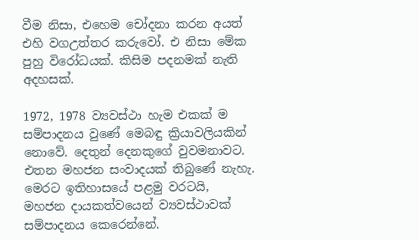වීම නිසා, එහෙම චෝදනා කරන අයත් එහි වගඋත්තර කරුවෝ. එ නිසා මේක පුහු විරෝධයක්. කිසිම පදනමක් නැති අදහසක්.

1972, 1978 ව්‍යවස්ථා හැම එකක් ම සම්පාදනය වුණේ මෙබඳු ක්‍රියාවලියකින් නොවේ. දෙතුන් දෙනකුගේ වුවමනාවට. එතන මහජන සංවාදයක් තිබුණේ නැහැ. මෙරට ඉතිහාසයේ පළමු වරටයි, මහජන දායකත්වයෙන් ව්‍යවස්ථාවක් සම්පාදනය කෙරෙන්නේ.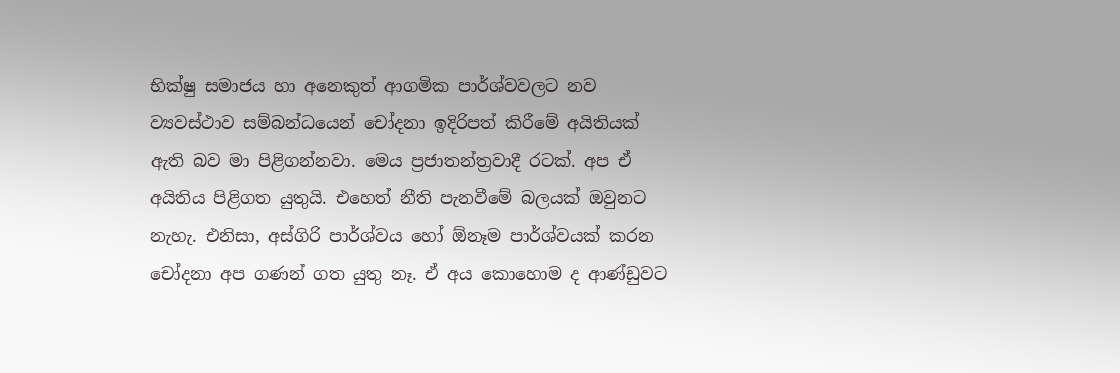භික්ෂු සමාජය හා අනෙකුත් ආගමික පාර්ශ්වවලට නව ව්‍යවස්ථාව සම්බන්ධයෙන් චෝදනා ඉදිරිපත් කිරීමේ අයිතියක් ඇති බව මා පිළිගන්නවා‍. මෙය ප්‍රජාතන්ත්‍රවාදී රටක්‍. අප ඒ අයිතිය පිළිගත යුතුයි. එහෙත් නීති පැනවීමේ බලයක් ‍ඔවුනට නැහැ. එනිසා, අස්ගිරි පාර්ශ්වය හෝ ඕනෑම පාර්ශ්වයක් කරන චෝදනා අප ගණන් ගත යුතු නෑ. ඒ අය කොහොම ද ආණ්ඩුවට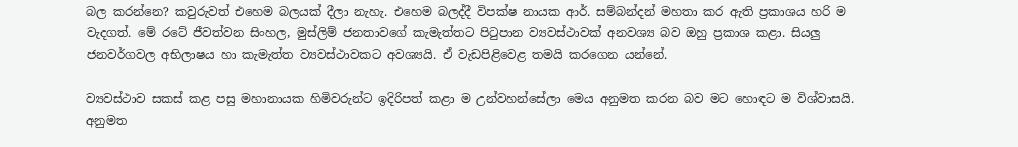බල කරන්නෙ? කවුරුවත් එහෙම බලයක් දීලා නැහැ. එහෙම බලද්දී විපක්ෂ නායක ආර්. සම්බන්දන් මහතා කර ඇති ප්‍රකාශය හරි ම වැදගත්‍. මේ රටේ ජීවත්වන සිංහල, මුස්ලිම් ජනතාවගේ කැමැත්තට පිටුපාන ව්‍යවස්ථාවක් අනවශ්‍ය බව ඔහු ප්‍රකාශ කළා. සියලු ජනවර්ගවල අභිලාෂය හා කැමැත්ත ව්‍යවස්ථාවකට අවශ්‍යයි. ඒ වැඩපිළිවෙළ තමයි කරගෙන යන්නේ.

ව්‍යවස්ථාව සකස් කළ පසු මහානායක හිමිවරුන්ට ඉදිරිපත් කළා ම උන්වහන්සේලා මෙය අනුමත කරන බව මට හොඳට ම විශ්වාසයි. අනුමත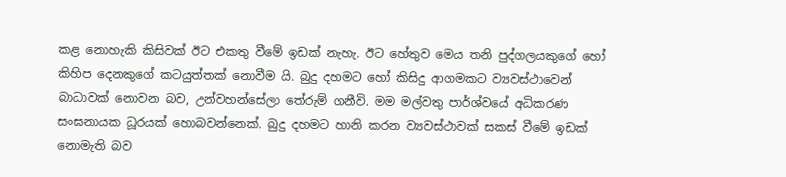කළ නොහැකි කිසිවක් ඊට එකතු වීමේ ඉඩක් නැහැ. ඊට හේතුව මෙය තනි පුද්ගලයකුගේ හෝ කිහිප දෙනකුගේ කටයුත්තක් නොවීම යි. බුදු දහමට හෝ කිසිදු ආගමකට ව්‍යවස්ථාවෙන් බාධාවක් නොවන බව, උන්වහන්සේලා තේරුම් ගනීවි. මම මල්වතු පාර්ශ්වයේ අධිකරණ සංඝනායක ධූරයක් හොබවන්නෙක්. බුදු දහමට හානි කරන ව්‍යවස්ථාවක් සකස් වීමේ ඉඩක් නොමැති බව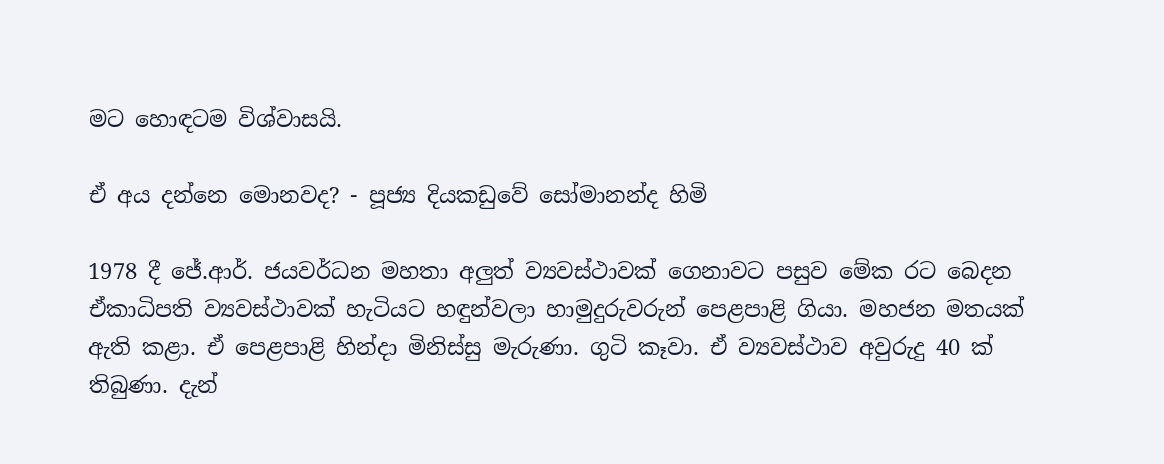මට හොඳටම විශ්වාසයි.

ඒ අය දන්නෙ මොනවද? - පූජ්‍ය දියකඩුවේ සෝමානන්ද හිමි

1978 දී ජේ.ආර්. ජයවර්ධන මහතා අලුත් ව්‍යවස්ථාවක් ගෙනාවට පසුව මේක රට බෙදන ඒකාධිපති ව්‍යවස්ථාවක් හැටියට හඳුන්වලා හාමුදුරුවරුන් පෙළපාළි ගියා. මහජන මතයක් ඇති කළා. ඒ පෙළපාළි හින්දා මිනිස්සු මැරුණා. ගුටි ක‍ෑවා. ඒ ව්‍යවස්ථාව අවුරුදු 40 ක් තිබුණා. දැන්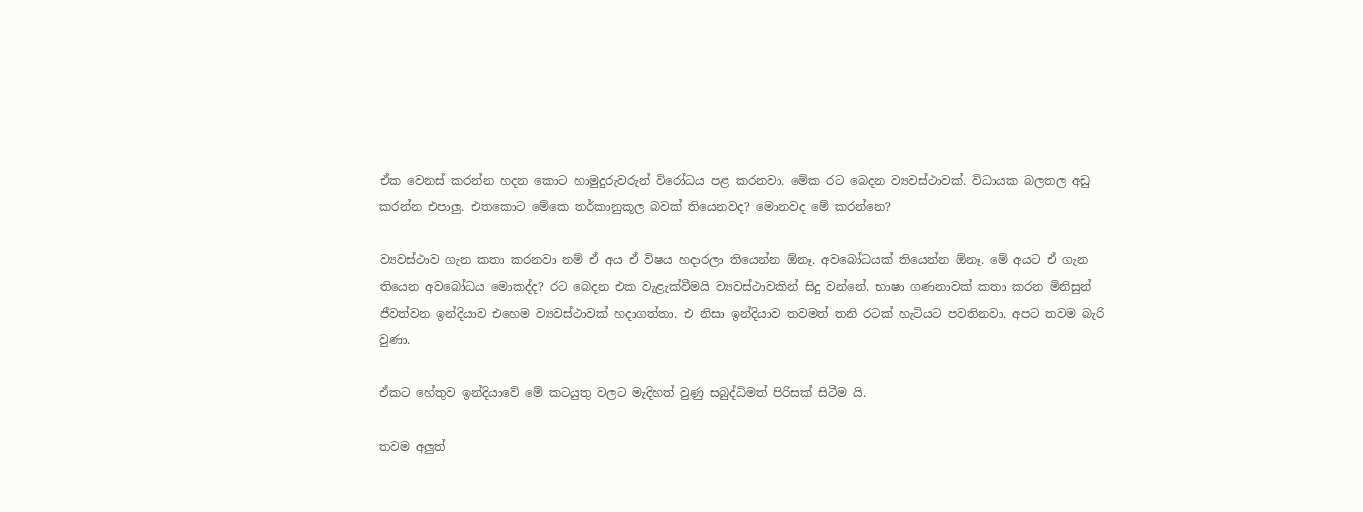ඒක වෙනස් කරන්න හදන කොට හාමුදුරුවරුන් විරෝධය පළ කරනවා. මේක රට බෙදන ව්‍යවස්ථාවක්. විධායක බලතල අඩු කරන්න එපාලු. එතකොට මේකෙ තර්කානුකූල බවක් තියෙනවද? මොනවද මේ කරන්නෙ?

ව්‍යවස්ථාව ගැන කතා කරනවා නම් ඒ අය ඒ විෂය හදාරලා තියෙන්න ඕනෑ. අවබෝධයක් තියෙන්න ඕනෑ. මේ අයට ඒ ගැන තියෙන අවබෝධය මොකද්ද? රට බෙදන එක වැළැක්වීමයි ව්‍යවස්ථාවකින් සිදු වන්නේ. භාෂා ගණනාවක් කතා කරන මිනිසුන් ජීවත්වන ඉන්දියාව එහෙම ව්‍යවස්ථාවක් හදාගත්තා. එ නිසා ඉන්දියාව තවමත් තනි රටක් හැටියට පවතිනවා‍. අපට තවම බැරි වුණා.

ඒකට හේතුව ඉන්දියාවේ මේ කටයුතු වලට මැදිහත් වුණු සබුද්ධිමත් පිරිසක් සිටීම යි.

තවම අලුත්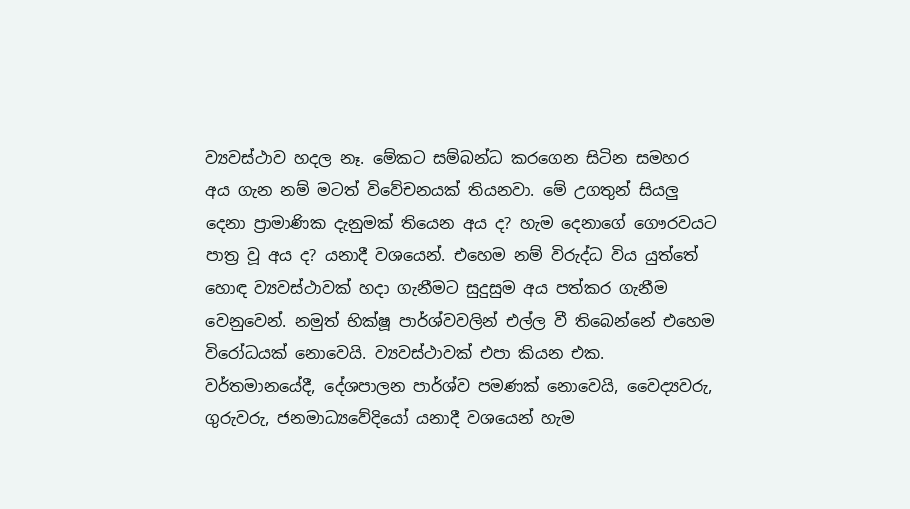ව්‍යවස්ථාව හදල නෑ. මේකට සම්බන්ධ කරගෙන සිටින සමහර අය ගැන නම් මටත් විවේචනයක් තියනවා. මේ උගතුන් සියලු දෙනා ප්‍රාමාණික දැනුමක් තියෙන අය ද? හැම දෙනාගේ ගෞරවයට පාත්‍ර වූ අය ද? යනාදී වශයෙන්. එහෙම නම් විරුද්ධ විය යුත්තේ හොඳ ව්‍යවස්ථාවක් හදා ගැනීමට සුදුසුම අය පත්කර ගැනීම වෙනුවෙන්. නමුත් භික්ෂූ පාර්ශ්වවලින් එල්ල වී තිබෙන්නේ එහෙම විරෝධයක් නොවෙයි. ව්‍යවස්ථාවක් එපා කියන එක. වර්තමානයේදී, දේශපාලන පාර්ශ්ව පමණක් නොවෙයි, වෛද්‍යවරු, ගුරුවරු, ජනමාධ්‍යවේදියෝ යනාදී වශයෙන් හැම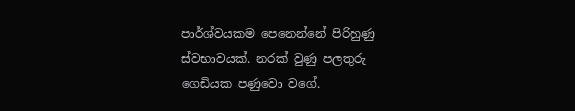පාර්ශ්වයකම පෙනෙන්නේ පිරිහුණු ස්වභාවයක්. නරක් වුණු පලතුරු ගෙඩියක පණුවො වගේ.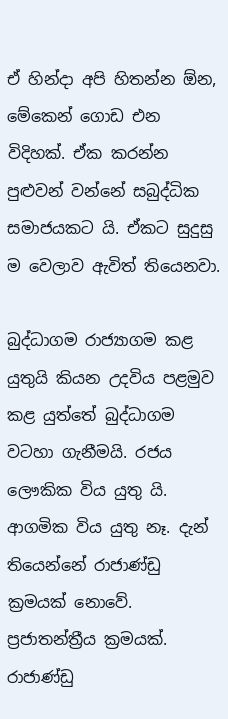ඒ හින්දා අපි හිතන්න ඕන, මේකෙන් ගොඩ එන විදිහක්. ඒක කරන්න පුළුවන් වන්නේ සබුද්ධික සමාජයකට යි. ඒකට සුදුසු ම වෙලාව ඇවිත් තියෙනවා.

බුද්ධාගම රාජ්‍යාගම කළ යුතුයි කියන උදවිය පළමුව කළ යුත්තේ බුද්ධාගම වටහා ගැනීමයි. රජය ලෞකික විය යුතු යි. ආගමික විය යුතු නෑ. දැන් තියෙන්නේ රාජාණ්ඩු ක්‍රමයක් නොවේ. ප්‍රජාතන්ත්‍රීය ක්‍රමයක්. රාජාණ්ඩු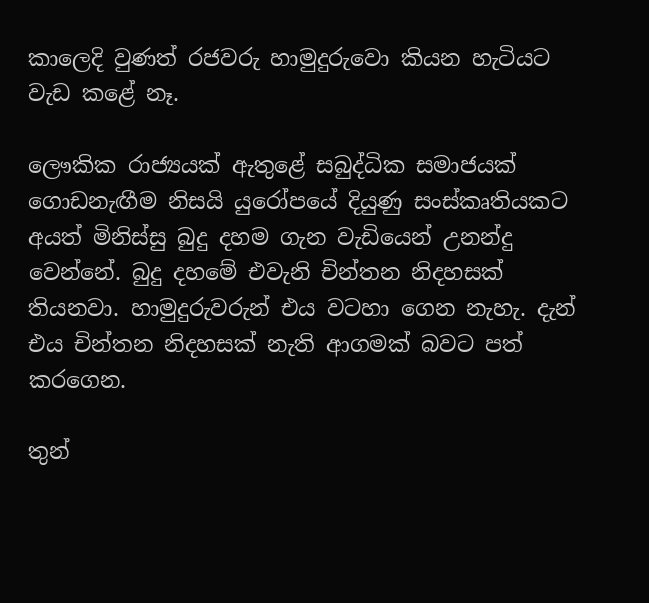කාලෙදි වුණත් රජවරු හාමුදුරුවො කියන හැටියට වැඩ කළේ නෑ.

ලෞකික රාජ්‍යයක් ඇතුළේ සබුද්ධික සමාජයක් ගොඩනැඟීම නිසයි යුරෝපයේ දියුණු සංස්කෘතියකට අයත් මිනිස්සු බුදු දහම ගැන වැඩියෙන් උනන්දු වෙන්නේ. බුදු දහමේ එවැනි චින්තන නිදහසක් තියනවා. හාමුදුරුවරුන් එය වටහා ගෙන නැහැ. දැන් එය චින්තන නිදහසක් නැති ආගමක් බවට පත් කරගෙන.

තුන්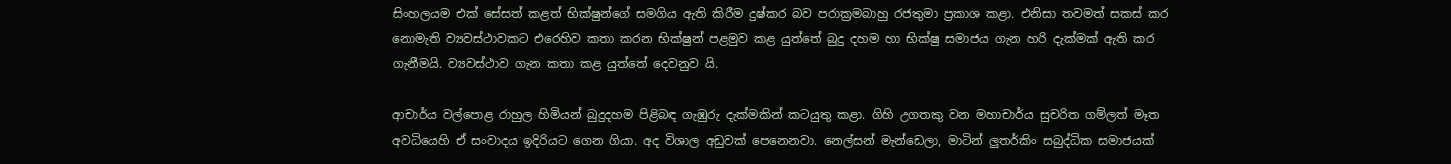සිංහලයම එක් සේසත් කළත් භික්ෂුන්ගේ සමගිය ඇති කිරීම දුෂ්කර බව පරාක්‍රමබාහු රජතුමා ප්‍රකාශ කළා. එනිසා තවමත් සකස් කර නොමැති ව්‍යවස්ථාවකට එරෙහිව කතා කරන භික්ෂුන් පළමුව කළ යුත්තේ බුදු දහම හා භික්ෂු සමාජය ගැන හරි දැක්මක් ඇති කර ගැනීමයි. ව්‍යවස්ථාව ගැන කතා කළ යුත්තේ දෙවනුව යි‍.

ආචාර්ය වල්පොළ රාහුල හිමියන් බුදුදහම පිළිබඳ ගැඹුරු දැක්මකින් කටයුතු කළා. ගිහි උගතකු වන මහාචාර්ය සුචරිත ගම්ලත් මෑත අවධියෙහි ඒ සංවාදය ඉදිරියට ගෙන ගියා. අද විශාල අඩුවක් පෙනෙනවා. නෙල්සන් මැන්ඩෙලා, මාටින් ලුතර්කිං සබුද්ධික සමාජයක්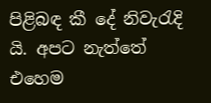පිළිබඳ කී දේ නිවැරැදි යි. අපට නැත්තේ එහෙම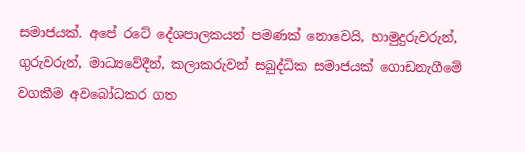සමාජයක්. අපේ රටේ දේශපාලකයන් පමණක් නොවෙයි, හාමුදුරුවරුන්, ගුරුවරුන්, මාධ්‍යවේදීන්, කලාකරුවන් සබුද්ධික සමාජයක් ගොඩනැගීමේ වගකීම අවබෝධකර ගත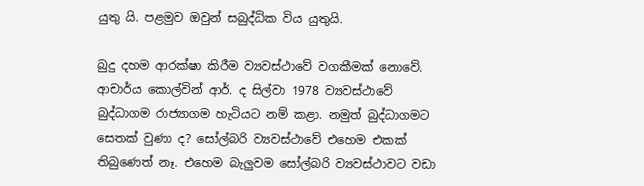යුතු යි. පළමුව ඔවුන් සබුද්ධික විය යුතුයි.

බුදු දහම ආරක්ෂා කිරීම ව්‍යවස්ථාවේ වගකීමක් නොවේ. ආචාර්ය කොල්වින් ආර්. ද සිල්වා 1978 ව්‍යවස්ථාවේ බුද්ධාගම රාජ්‍යාගම හැටියට නම් කළා. නමුත් බුද්ධාගමට සෙතක් වුණා ද? සෝල්බරි ව්‍යවස්ථාවේ එහෙම එකක් තිබුණෙත් නෑ. එහෙම බැලුවම සෝල්බරි ව්‍යවස්ථාවට වඩා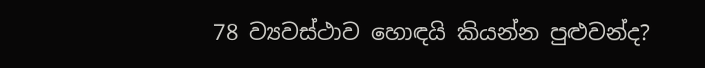78 ව්‍යවස්ථාව හොඳයි කියන්න පුළුවන්ද?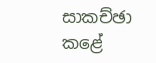සාකච්ඡා කළේ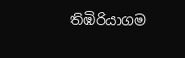තිඹිරියාගම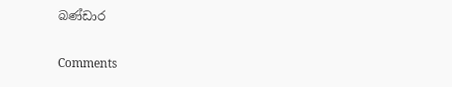බණ්ඩාර

Comments